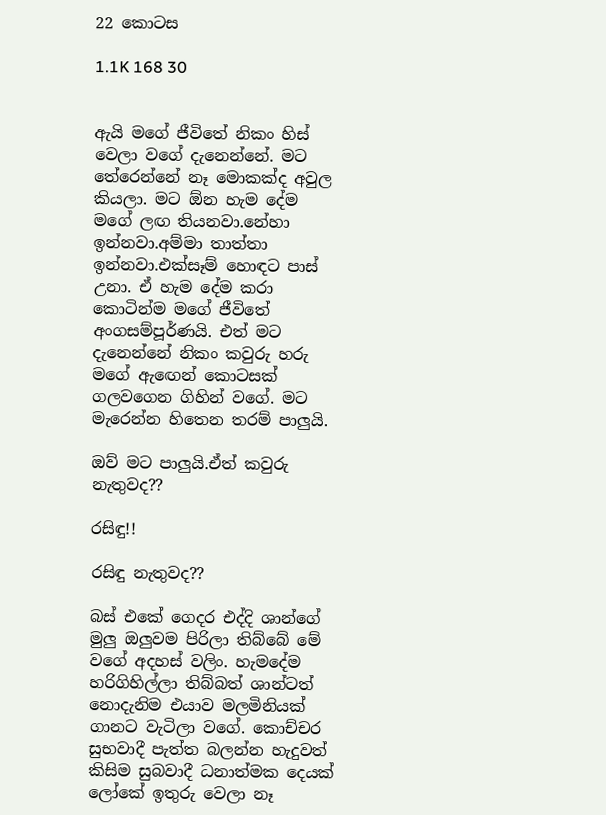22 කොටස

1.1K 168 30


ඇයි මගේ ජීවිතේ නිකං හිස් වෙලා වගේ දැනෙන්නේ. මට තේරෙන්නේ නෑ මොකක්ද අවුල කියලා. මට ඕන හැම දේම මගේ ලඟ තියනවා.නේහා ඉන්නවා.අම්මා තාත්තා ඉන්නවා.එක්සෑම් හොඳට පාස් උනා. ඒ හැම දේම කරා කොටින්ම මගේ ජීවිතේ අංගසම්පූර්ණයි. එත් මට දැනෙන්නේ නිකං කවුරු හරු මගේ ඇඟෙන් කොටසක් ගලවගෙන ගිහින් වගේ. මට මැරෙන්න හිතෙන තරම් පාලුයි.

ඔව් මට පාලුයි.ඒත් කවුරු නැතුවද??

රසිඳු!!

රසිඳු නැතුවද??

බස් එකේ ගෙදර එද්දි ශාන්ගේ මුලු ඔලුවම පිරිලා තිබ්බේ මේ වගේ අදහස් වලිං. හැමදේම හරිගිහිල්ලා තිබ්බත් ශාන්ටත් නොදැනිම එයාව මලමිනියක් ගානට වැටිලා වගේ. කොච්චර සුභවාදී පැත්ත බලන්න හැදුවත් කිසිම සුබවාදී ධනාත්මක දෙයක් ලෝකේ ඉතුරු වෙලා නෑ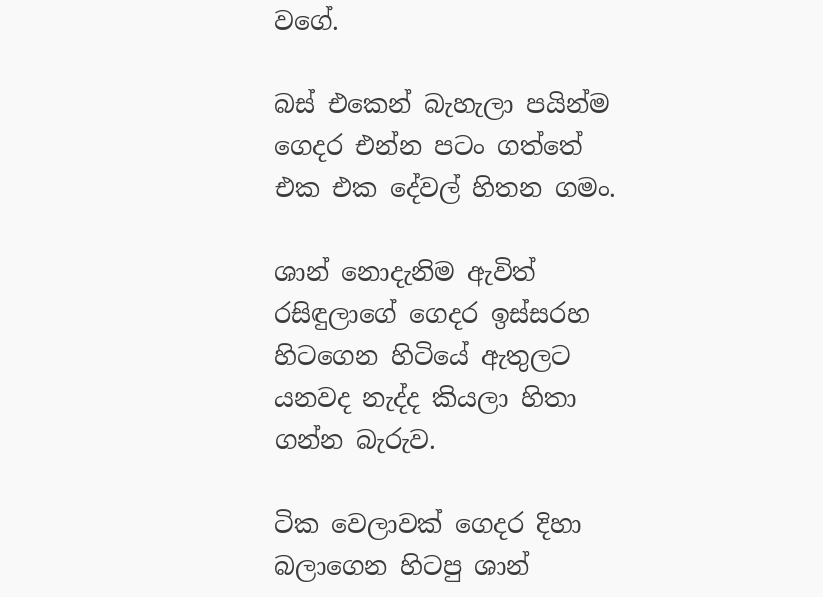වගේ.

බස් එකෙන් බැහැලා පයින්ම ගෙදර එන්න පටං ගත්තේ එක එක දේවල් හිතන ගමං.

ශාන් නොදැනිම ඇවිත් රසිඳුලාගේ ගෙදර ඉස්සරහ හිටගෙන හිටියේ ඇතුලට යනවද නැද්ද කියලා හිතා ගන්න බැරුව.

ටික වෙලාවක් ගෙදර දිහා බලාගෙන හිටපු ශාන්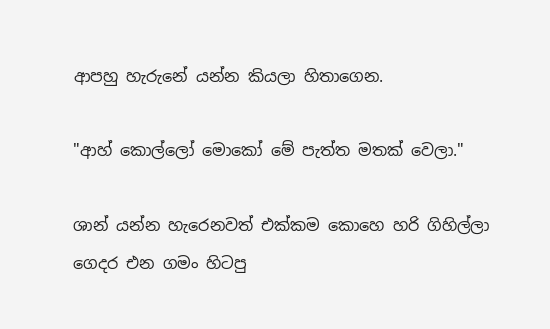ආපහු හැරුනේ යන්න කියලා හිතාගෙන.

"ආහ් කොල්ලෝ මොකෝ මේ පැත්ත මතක් වෙලා."

ශාන් යන්න හැරෙනවත් එක්කම කොහෙ හරි ගිහිල්ලා ගෙදර එන ගමං හිටපු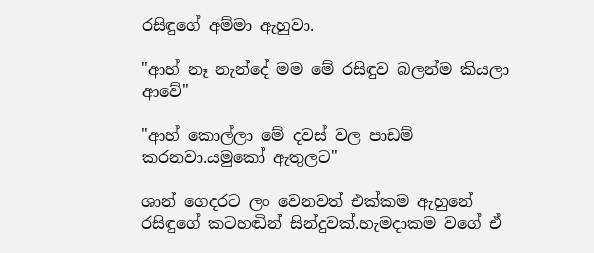රසිඳුගේ අම්මා ඇහුවා.

"ආහ් නෑ නැන්දේ මම මේ රසිඳුව බලන්ම කියලා ආවේ"

"ආහ් කොල්ලා මේ දවස් වල පාඩම් කරනවා.යමුකෝ ඇතුලට"

ශාන් ගෙදරට ලං වෙනවත් එක්කම ඇහුනේ රසිඳුගේ කටහඬින් සින්දුවක්.හැමදාකම වගේ ඒ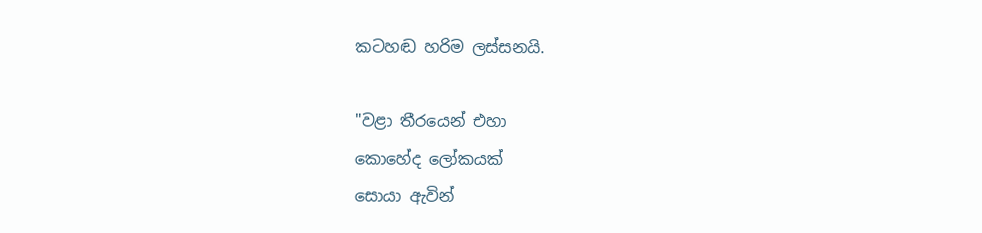කටහඬ හරිම ලස්සනයි.

"වළා තීරයෙන් එහා
කොහේද ලෝකයක්
සොයා ඇවින්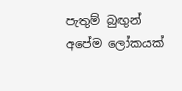පැතුම් බුඟුන්
අපේම ලෝකයක්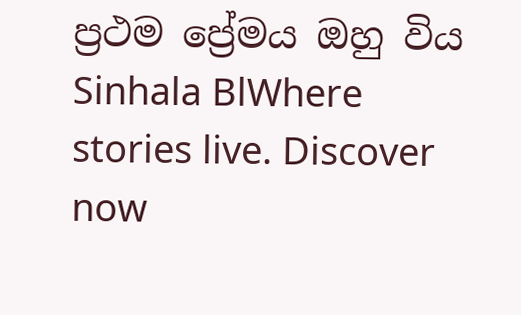ප්‍රථම ප්‍රේමය ඔහු විය Sinhala BlWhere stories live. Discover now